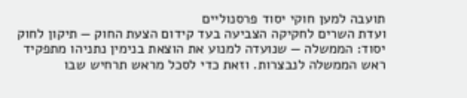תועבה למען חוקי יסוד פרסנוליים
ועדת השרים לחקיקה הצביעה בעד קידום הצעת החוק — תיקון לחוק יסוד: הממשלה — שנועדה למנוע את הוצאת בנימין נתניהו מתפקיד ראש הממשלה לנבצרות. וזאת כדי לסכל מראש תרחיש שבו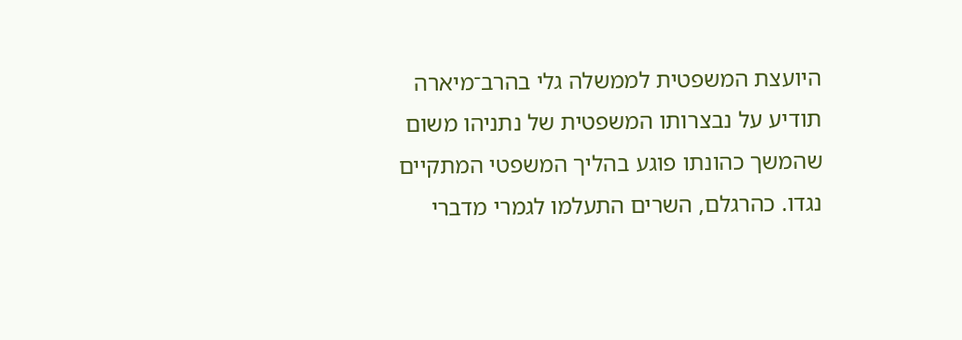היועצת המשפטית לממשלה גלי בהרב־מיארה תודיע על נבצרותו המשפטית של נתניהו משום שהמשך כהונתו פוגע בהליך המשפטי המתקיים נגדו. כהרגלם, השרים התעלמו לגמרי מדברי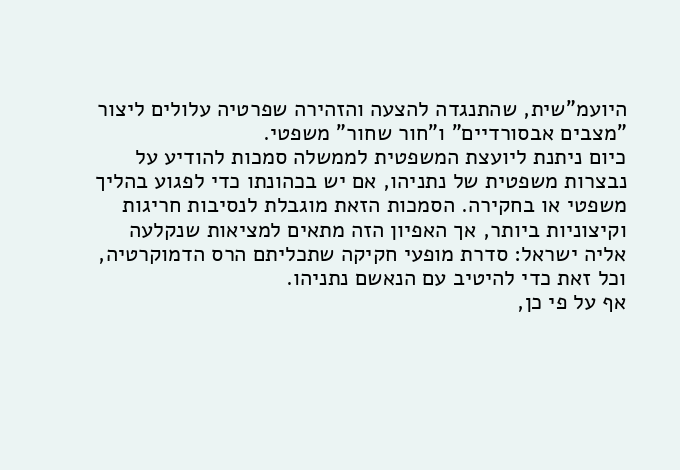היועמ"שית, שהתנגדה להצעה והזהירה שפרטיה עלולים ליצור "מצבים אבסורדיים" ו"חור שחור" משפטי.
כיום ניתנת ליועצת המשפטית לממשלה סמכות להודיע על נבצרות משפטית של נתניהו, אם יש בכהונתו כדי לפגוע בהליך משפטי או בחקירה. הסמכות הזאת מוגבלת לנסיבות חריגות וקיצוניות ביותר, אך האפיון הזה מתאים למציאות שנקלעה אליה ישראל: סדרת מופעי חקיקה שתכליתם הרס הדמוקרטיה, וכל זאת כדי להיטיב עם הנאשם נתניהו.
אף על פי כן,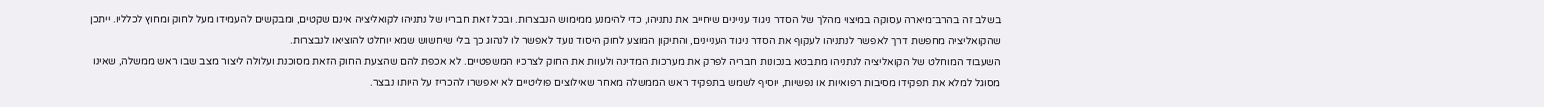בשלב זה בהרב־מיארה עסוקה במיצוי מהלך של הסדר ניגוד עניינים שיחייב את נתניהו, כדי להימנע ממימוש הנבצרות. ובכל זאת חבריו של נתניהו לקואליציה אינם שקטים, ומבקשים להעמידו מעל לחוק ומחוץ לכלליו. ייתכן שהקואליציה מחפשת דרך לאפשר לנתניהו לעקוף את הסדר ניגוד העניינים, והתיקון המוצע לחוק היסוד נועד לאפשר לו לנהוג כך בלי שיחשוש שמא יוחלט להוציאו לנבצרות.
השעבוד המוחלט של הקואליציה לנתניהו מתבטא בנכונות חבריה לפרק את מערכות המדינה ולעוות את החוק לצרכיו המשפטיים. לא אכפת להם שהצעת החוק הזאת מסוכנת ועלולה ליצור מצב שבו ראש ממשלה, שאינו מסוגל למלא את תפקידו מסיבות רפואיות או נפשיות, יוסיף לשמש בתפקיד ראש הממשלה מאחר שאילוצים פוליטיים לא יאפשרו להכריז על היותו נבצר.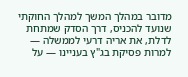מדובר במהלך המשך למהלך החוקתי שנועד להכניס, דרך הסדק שמתחת לדלת, את אריה דרעי לממשלה — למרות פסיקת בג"ץ בעניינו — על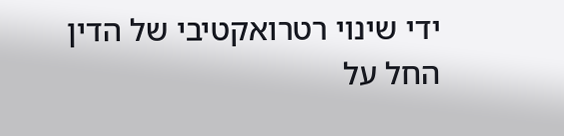ידי שינוי רטרואקטיבי של הדין החל על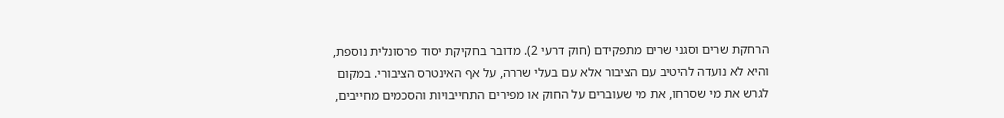הרחקת שרים וסגני שרים מתפקידם (חוק דרעי 2). מדובר בחקיקת יסוד פרסונלית נוספת, והיא לא נועדה להיטיב עם הציבור אלא עם בעלי שררה, על אף האינטרס הציבורי. במקום לגרש את מי שסרחו, את מי שעוברים על החוק או מפירים התחייבויות והסכמים מחייבים,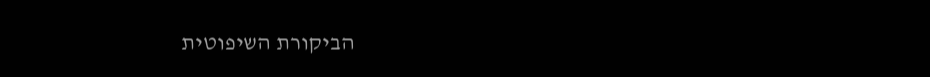הביקורת השיפוטית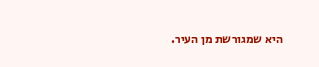היא שמגורשת מן העיר.